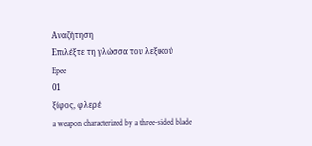Αναζήτηση
Επιλέξτε τη γλώσσα του λεξικού
Epee
01
ξίφος, φλερέ
a weapon characterized by a three-sided blade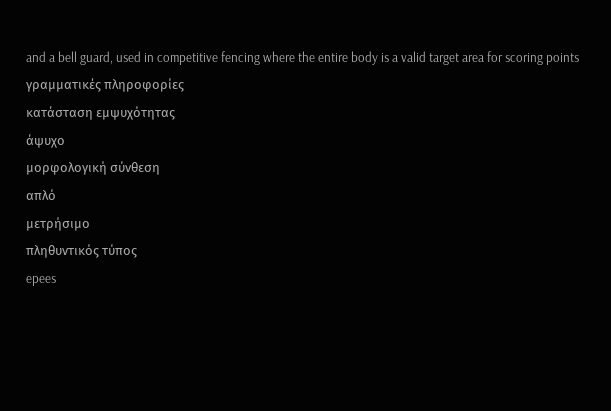and a bell guard, used in competitive fencing where the entire body is a valid target area for scoring points
γραμματικές πληροφορίες
κατάσταση εμψυχότητας
άψυχο
μορφολογική σύνθεση
απλό
μετρήσιμο
πληθυντικός τύπος
epees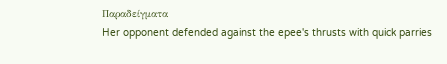Παραδείγματα
Her opponent defended against the epee's thrusts with quick parries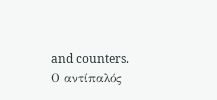and counters.
Ο αντίπαλός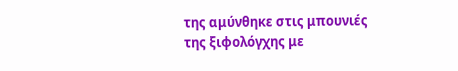της αμύνθηκε στις μπουνιές της ξιφολόγχης με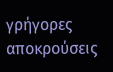γρήγορες αποκρούσεις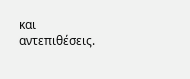και αντεπιθέσεις.